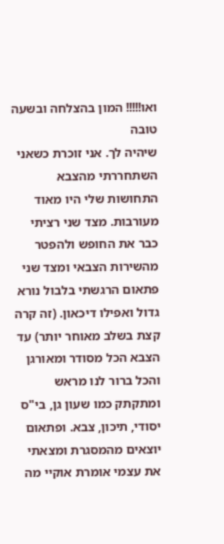ואו!!!!! המון בהצלחה ובשעה טובה
שיהיה לך. אני זוכרת כשאני השתחררתי מהצבא התחושות שלי היו מאוד מעורבות. מצד שני רציתי כבר את החופש ולהפטר מהשירות הצבאי ומצד שני פתאום הרגשתי בלבול נורא גדול ואפילו דיכאון. (זה קרה קצת בשלב מאוחר יותר) עד הצבא הכל מסודר ומאורגן והכל ברור לנו מראש ומתקתק כמו שעון גן, בי"ס יסודי, תיכון, צבא. ופתאום יוצאים מהמסגרת ומצאתי את עצמי אומרת אוקיי מה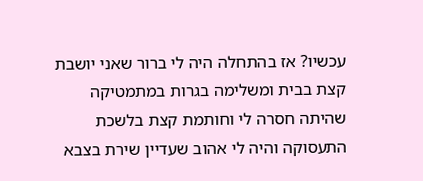עכשיו? אז בהתחלה היה לי ברור שאני יושבת קצת בבית ומשלימה בגרות במתמטיקה שהיתה חסרה לי וחותמת קצת בלשכת התעסוקה והיה לי אהוב שעדיין שירת בצבא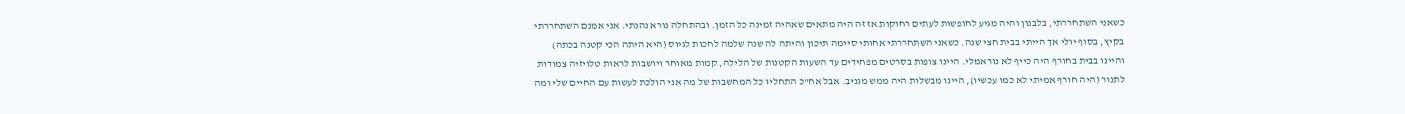כשאני השתחררתי, בלבנון והיה מגיע לחופשות לעתים רחוקות אז זה היה מתאים שאהיה זמינה כל הזמן. ובהתחלה נורא נהנתי. אני אמנם השתחררתי בקיץ, בסוף יולי אך הייתי בבית חצי שנה. כשאני השתחררתי אחותי סיימה תיכון והיתה לה שנה שלמה לחכות לגיוס (היא היתה הכי קטנה בכתה) והיינו בבית בחורף היה כייף לא נוראמלי. היינו צופות בסרטים מפחידים עד השעות הקטנות של הלילה, קמות מאוחר ויושבות לראות טלויזיה צמודות לתנור (היה חורף אמיתי לא כמו עכשיו), היינו מבשלות היה ממש מגניב. אבל אח"כ התחליו כל המחשבות של מה אני הולכת לעשות עם החיים שלי ומה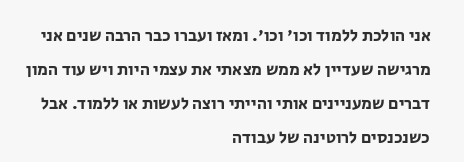אני הולכת ללמוד וכו' וכו'. ומאז ועברו כבר הרבה שנים אני מרגישה שעדיין לא ממש מצאתי את עצמי היות ויש עוד המון דברים שמעניינים אותי והייתי רוצה לעשות או ללמוד. אבל כשנכנסים לרוטינה של עבודה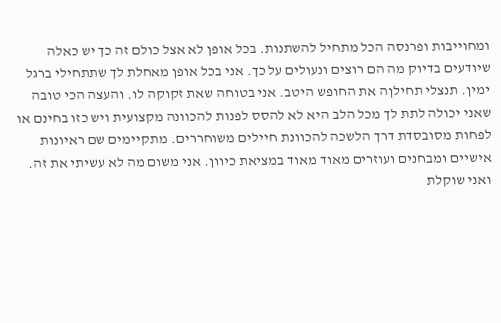ומחוייבות ופרנסה הכל מתחיל להשתנות. בכל אופן לא אצל כולם זה כך יש כאלה שיודעים בדיוק מה הם רוצים ונעולים על כך. אני בכל אופן מאחלת לך שתתחילי ברגל ימין. תנצלי תחילןה את החופש היטב. אני בטוחה שאת זקוקה לו. והעצה הכי טובה שאני יכולה לתת לך מכל הלב היא לא להסס לפנות להכוונה מקצועית ויש כזו בחינם או לפחות מסובסדת דרך הלשכה להכוונת חיילים משוחררים. מתקיימים שם ראיונות אישיים ומבחנים ועוזרים מאוד מאוד במציאת כיוון. אני משום מה לא עשיתי את זה. ואני שוקלת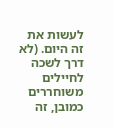לעשות את זה היום. (לא דרך לשכה לחיילים משוחררים כמובן, זה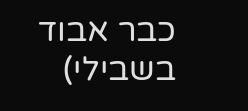כבר אבוד בשבילי)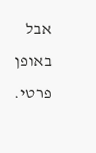אבל באופן פרטי.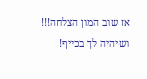אז שוב המון הצלחה!!! ושיהיה לך בכייף!